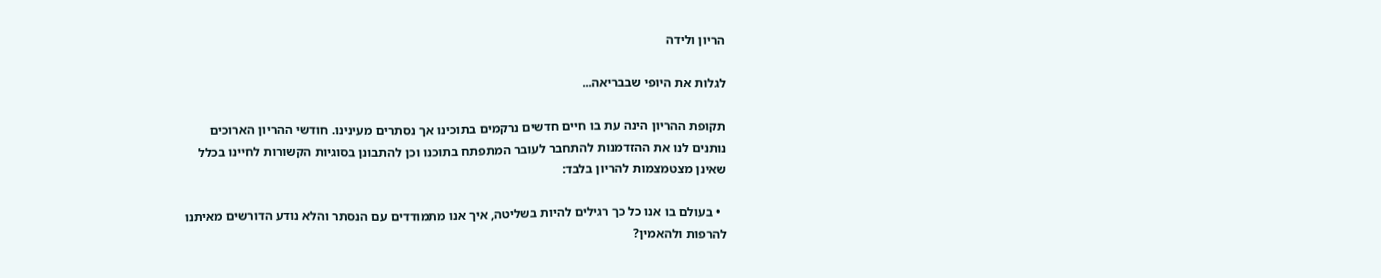הריון ולידה

לגלות את היופי שבבריאה...

תקופת ההריון הינה עת בו חיים חדשים נרקמים בתוכינו אך נסתרים מעינינו. חודשי ההריון הארוכים נותנים לנו את ההזדמנות להתחבר לעובר המתפתח בתוכנו וכן להתבונן בסוגיות הקשורות לחיינו בכלל שאינן מצטמצמות להריון בלבד:

  • בעולם בו אנו כל כך רגילים להיות בשליטה, איך אנו מתמודדים עם הנסתר והלא נודע הדורשים מאיתנו להרפות ולהאמין?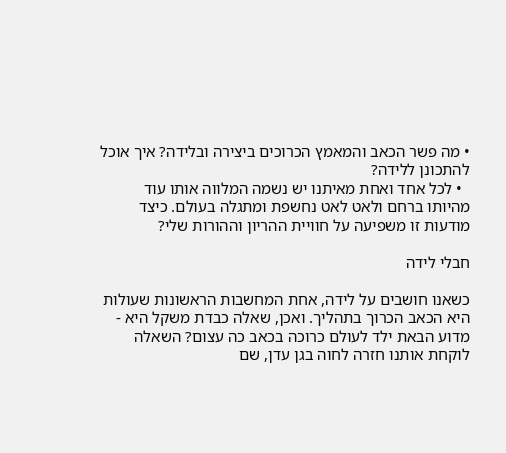• מה פשר הכאב והמאמץ הכרוכים ביצירה ובלידה? איך אוכל להתכונן ללידה?
  • לכל אחד ואחת מאיתנו יש נשמה המלווה אותו עוד מהיותו ברחם ולאט לאט נחשפת ומתגלה בעולם. כיצד מודעות זו משפיעה על חוויית ההריון וההורות שלי?

חבלי לידה

כשאנו חושבים על לידה, אחת המחשבות הראשונות שעולות היא הכאב הכרוך בתהליך. ואכן, שאלה כבדת משקל היא - מדוע הבאת ילד לעולם כרוכה בכאב כה עצום? השאלה לוקחת אותנו חזרה לחוה בגן עדן, שם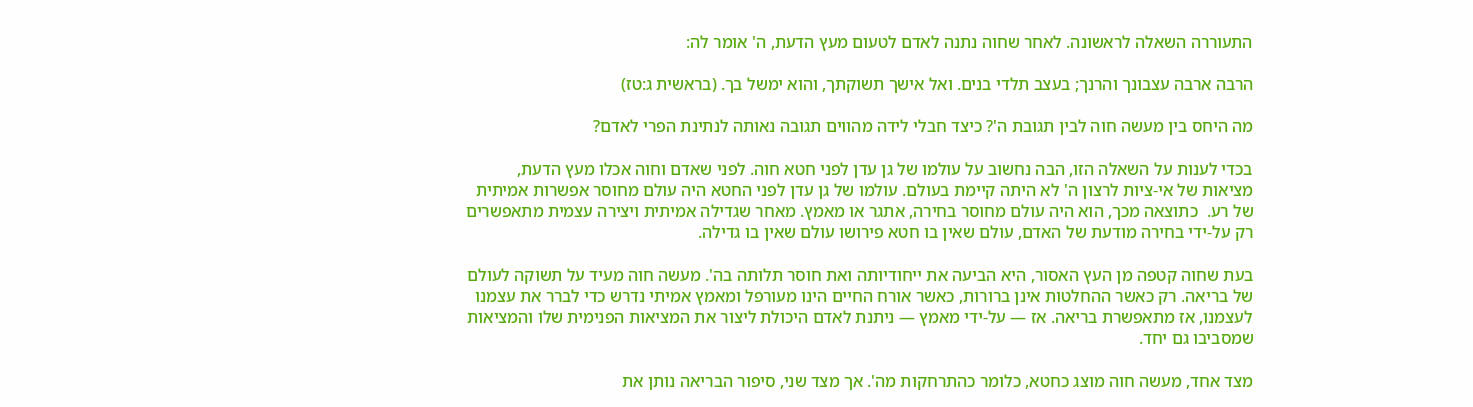התעוררה השאלה לראשונה. לאחר שחוה נתנה לאדם לטעום מעץ הדעת, ה' אומר לה:

הרבה ארבה עצבונך והרנך; בעצב תלדי בנים. ואל אישך תשוקתך, והוא ימשל בך. (בראשית ג:טז)

מה היחס בין מעשה חוה לבין תגובת ה'? כיצד חבלי לידה מהווים תגובה נאותה לנתינת הפרי לאדם?

בכדי לענות על השאלה הזו, הבה נחשוב על עולמו של גן עדן לפני חטא חוה. לפני שאדם וחוה אכלו מעץ הדעת, מציאות של אי-ציות לרצון ה' לא היתה קיימת בעולם. עולמו של גן עדן לפני החטא היה עולם מחוסר אפשרות אמיתית של רע.  כתוצאה מכך, הוא היה עולם מחוסר בחירה, אתגר או מאמץ. מאחר שגדילה אמיתית ויצירה עצמית מתאפשרים רק על-ידי בחירה מודעת של האדם, עולם שאין בו חטא פירושו עולם שאין בו גדילה.

בעת שחוה קטפה מן העץ האסור, היא הביעה את ייחודיותה ואת חוסר תלותה בה'. מעשה חוה מעיד על תשוקה לעולם של בריאה. רק כאשר ההחלטות אינן ברורות, כאשר אורח החיים הינו מעורפל ומאמץ אמיתי נדרש כדי לברר את עצמנו לעצמנו, אז מתאפשרת בריאה. אז — על-ידי מאמץ — ניתנת לאדם היכולת ליצור את המציאות הפנימית שלו והמציאות שמסביבו גם יחד.

מצד אחד, מעשה חוה מוצג כחטא, כלומר כהתרחקות מה'. אך מצד שני, סיפור הבריאה נותן את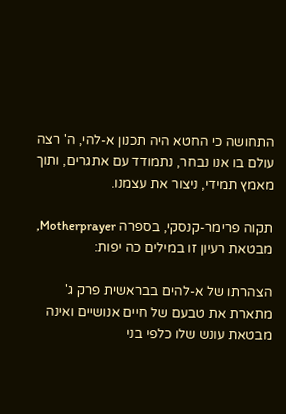התחושה כי החטא היה תכנון א-להי, ה' רצה עולם בו אנו נבחר, נתמודד עם אתגרים, ותוך מאמץ תמידי, ניצור את עצמנו.

תקוה פרימר-קנסקי, בספרה Motherprayer, מבטאת רעיון זו במילים כה יפות:

הצהרתו של א-להים בבראשית פרק ג' מתארת את טבעם של חיים אנושיים ואינה מבטאת עונש שלו כלפי בני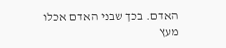האדם. בכך שבני האדם אכלו מעץ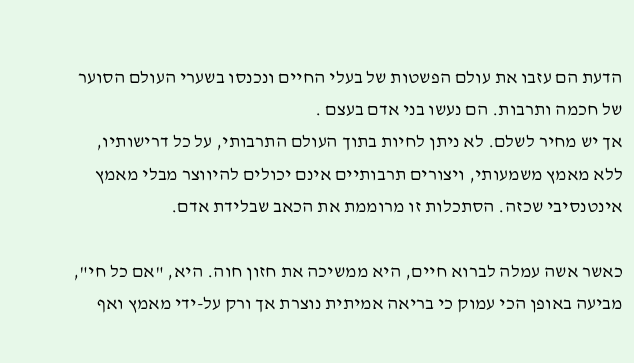הדעת הם עזבו את עולם הפשטות של בעלי החיים ונכנסו בשערי העולם הסוער של חכמה ותרבות. הם נעשו בני אדם בעצם .
אך יש מחיר לשלם. לא ניתן לחיות בתוך העולם התרבותי, על כל דרישותיו, ללא מאמץ משמעותי, ויצורים תרבותיים אינם יכולים להיווצר מבלי מאמץ אינטנסיבי שכזה. הסתכלות זו מרוממת את הכאב שבלידת אדם.

כאשר אשה עמלה לברוא חיים, היא ממשיכה את חזון חוה. היא, "אם כל חי", מביעה באופן הכי עמוק כי בריאה אמיתית נוצרת אך ורק על-ידי מאמץ ואף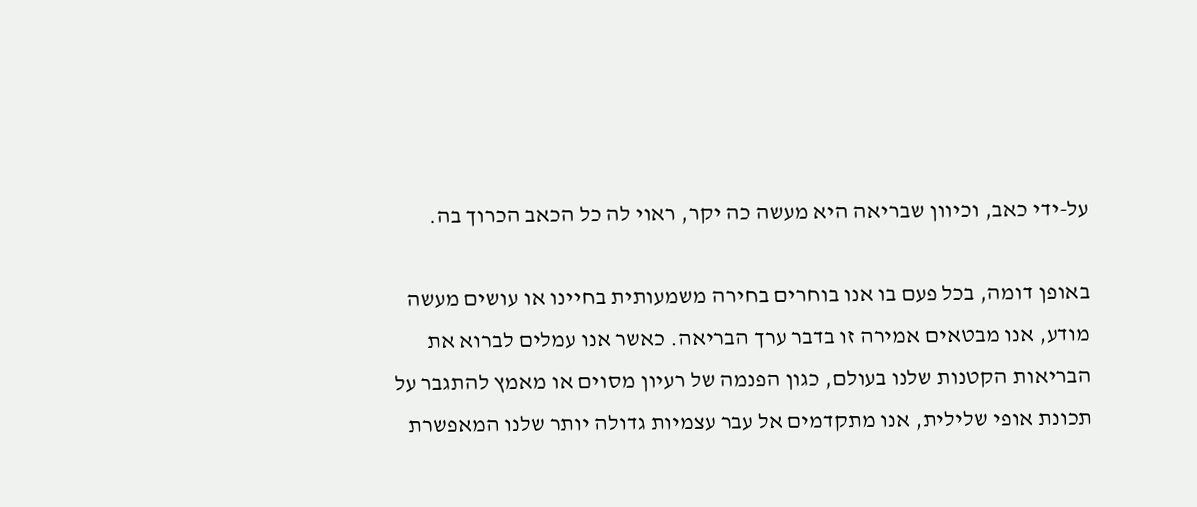על-ידי כאב, וכיוון שבריאה היא מעשה כה יקר, ראוי לה כל הכאב הכרוך בה.

באופן דומה, בכל פעם בו אנו בוחרים בחירה משמעותית בחיינו או עושים מעשה מודע, אנו מבטאים אמירה זו בדבר ערך הבריאה. כאשר אנו עמלים לברוא את הבריאות הקטנות שלנו בעולם, כגון הפנמה של רעיון מסוים או מאמץ להתגבר על תכונת אופי שלילית, אנו מתקדמים אל עבר עצמיות גדולה יותר שלנו המאפשרת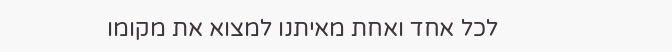לכל אחד ואחת מאיתנו למצוא את מקומו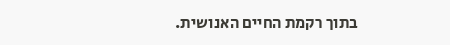בתוך רקמת החיים האנושית.